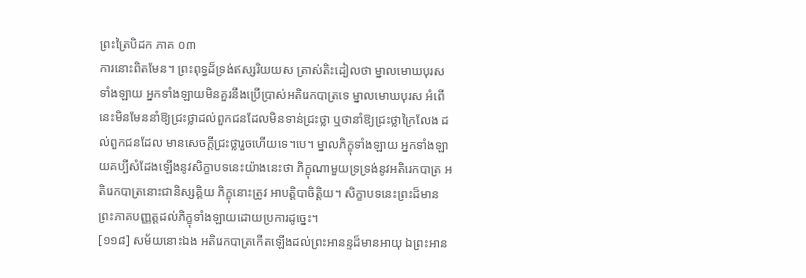ព្រះត្រៃបិដក ភាគ ០៣
ការនោះពិតមែន។ ព្រះពុទ្ធដ៏ទ្រង់ឥស្សរិយយស ត្រាស់តិះដៀលថា ម្នាលមោឃបុរសទាំងឡាយ អ្នកទាំងឡាយមិនគួរនឹងប្រើប្រាស់អតិរេកបាត្រទេ ម្នាលមោឃបុរស អំពើនេះមិនមែននាំឱ្យជ្រះថ្លាដល់ពួកជនដែលមិនទាន់ជ្រះថ្លា ឬថានាំឱ្យជ្រះថ្លាក្រៃលែង ដល់ពួកជនដែល មានសេចក្ដីជ្រះថ្លារួចហើយទេ។បេ។ ម្នាលភិក្ខុទាំងឡាយ អ្នកទាំងឡាយគប្បីសំដែងឡើងនូវសិក្ខាបទនេះយ៉ាងនេះថា ភិក្ខុណាមួយទ្រទ្រង់នូវអតិរេកបាត្រ អតិរេកបាត្រនោះជានិស្សគ្គិយ ភិក្ខុនោះត្រូវ អាបត្ដិបាចិត្ដិយ។ សិក្ខាបទនេះព្រះដ៏មានព្រះភាគបញ្ញត្ដដល់ភិក្ខុទាំងឡាយដោយប្រការដូច្នេះ។
[១១៨] សម័យនោះឯង អតិរេកបាត្រកើតឡើងដល់ព្រះអានន្ទដ៏មានអាយុ ឯព្រះអាន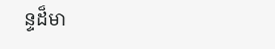ន្ទដ៏មា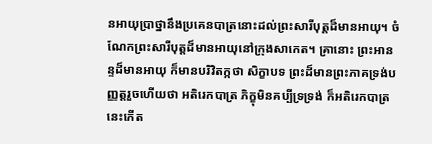នអាយុប្រាថ្នានឹងប្រគេនបាត្រនោះដល់ព្រះសារីបុត្ដដ៏មានអាយុ។ ចំណែកព្រះសារីបុត្ដដ៏មានអាយុនៅក្រុងសាកេត។ គ្រានោះ ព្រះអានន្ទដ៏មានអាយុ ក៏មានបរិវិតក្កថា សិក្ខាបទ ព្រះដ៏មានព្រះភាគទ្រង់បញ្ញត្ដរួចហើយថា អតិរេកបាត្រ ភិក្ខុមិនគប្បីទ្រទ្រង់ ក៏អតិរេកបាត្រនេះកើត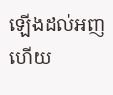ឡើងដល់អញ ហើយ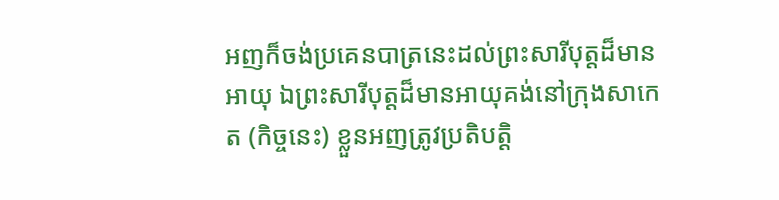អញក៏ចង់ប្រគេនបាត្រនេះដល់ព្រះសារីបុត្ដដ៏មានអាយុ ឯព្រះសារីបុត្ដដ៏មានអាយុគង់នៅក្រុងសាកេត (កិច្ចនេះ) ខ្លួនអញត្រូវប្រតិបត្ដិ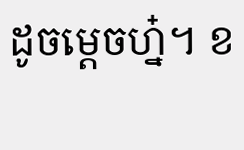ដូចម្ដេចហ្ន៎។ ខ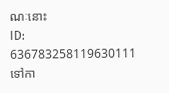ណៈនោះ
ID: 636783258119630111
ទៅកា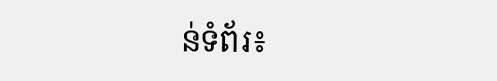ន់ទំព័រ៖